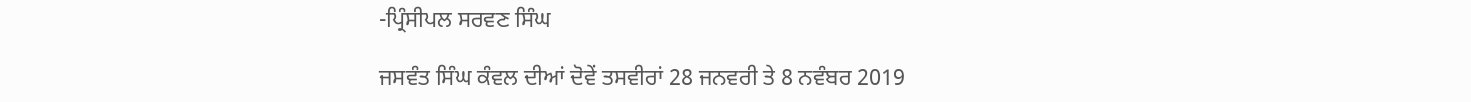-ਪ੍ਰਿੰਸੀਪਲ ਸਰਵਣ ਸਿੰਘ

ਜਸਵੰਤ ਸਿੰਘ ਕੰਵਲ ਦੀਆਂ ਦੋਵੇਂ ਤਸਵੀਰਾਂ 28 ਜਨਵਰੀ ਤੇ 8 ਨਵੰਬਰ 2019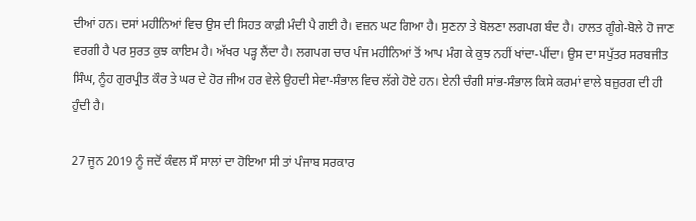ਦੀਆਂ ਹਨ। ਦਸਾਂ ਮਹੀਨਿਆਂ ਵਿਚ ਉਸ ਦੀ ਸਿਹਤ ਕਾਫ਼ੀ ਮੰਦੀ ਪੈ ਗਈ ਹੈ। ਵਜ਼ਨ ਘਟ ਗਿਆ ਹੈ। ਸੁਣਨਾ ਤੇ ਬੋਲਣਾ ਲਗਪਗ ਬੰਦ ਹੈ। ਹਾਲਤ ਗੂੰਗੇ-ਬੋਲੇ ਹੋ ਜਾਣ ਵਰਗੀ ਹੈ ਪਰ ਸੁਰਤ ਕੁਝ ਕਾਇਮ ਹੈ। ਅੱਖਰ ਪੜ੍ਹ ਲੈਂਦਾ ਹੈ। ਲਗਪਗ ਚਾਰ ਪੰਜ ਮਹੀਨਿਆਂ ਤੋਂ ਆਪ ਮੰਗ ਕੇ ਕੁਝ ਨਹੀਂ ਖਾਂਦਾ-ਪੀਂਦਾ। ਉਸ ਦਾ ਸਪੁੱਤਰ ਸਰਬਜੀਤ ਸਿੰਘ, ਨੂੰਹ ਗੁਰਪ੍ਰੀਤ ਕੌਰ ਤੇ ਘਰ ਦੇ ਹੋਰ ਜੀਅ ਹਰ ਵੇਲੇ ਉਹਦੀ ਸੇਵਾ-ਸੰਭਾਲ ਵਿਚ ਲੱਗੇ ਹੋਏ ਹਨ। ਏਨੀ ਚੰਗੀ ਸਾਂਭ-ਸੰਭਾਲ ਕਿਸੇ ਕਰਮਾਂ ਵਾਲੇ ਬਜ਼ੁਰਗ ਦੀ ਹੀ ਹੁੰਦੀ ਹੈ।

27 ਜੂਨ 2019 ਨੂੰ ਜਦੋਂ ਕੰਵਲ ਸੌ ਸਾਲਾਂ ਦਾ ਹੋਇਆ ਸੀ ਤਾਂ ਪੰਜਾਬ ਸਰਕਾਰ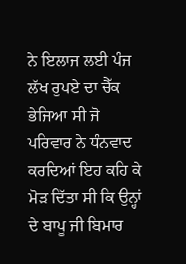ਨੇ ਇਲਾਜ ਲਈ ਪੰਜ ਲੱਖ ਰੁਪਏ ਦਾ ਚੈੱਕ ਭੇਜਿਆ ਸੀ ਜੋ ਪਰਿਵਾਰ ਨੇ ਧੰਨਵਾਦ ਕਰਦਿਆਂ ਇਹ ਕਹਿ ਕੇ ਮੋੜ ਦਿੱਤਾ ਸੀ ਕਿ ਉਨ੍ਹਾਂ ਦੇ ਬਾਪੂ ਜੀ ਬਿਮਾਰ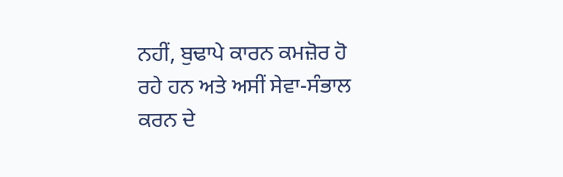ਨਹੀਂ, ਬੁਢਾਪੇ ਕਾਰਨ ਕਮਜ਼ੋਰ ਹੋ ਰਹੇ ਹਨ ਅਤੇ ਅਸੀਂ ਸੇਵਾ-ਸੰਭਾਲ ਕਰਨ ਦੇ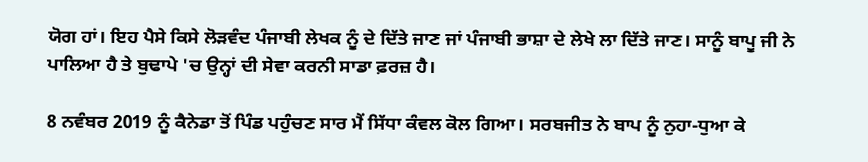ਯੋਗ ਹਾਂ। ਇਹ ਪੈਸੇ ਕਿਸੇ ਲੋੜਵੰਦ ਪੰਜਾਬੀ ਲੇਖਕ ਨੂੰ ਦੇ ਦਿੱਤੇ ਜਾਣ ਜਾਂ ਪੰਜਾਬੀ ਭਾਸ਼ਾ ਦੇ ਲੇਖੇ ਲਾ ਦਿੱਤੇ ਜਾਣ। ਸਾਨੂੰ ਬਾਪੂ ਜੀ ਨੇ ਪਾਲਿਆ ਹੈ ਤੇ ਬੁਢਾਪੇ 'ਚ ਉਨ੍ਹਾਂ ਦੀ ਸੇਵਾ ਕਰਨੀ ਸਾਡਾ ਫ਼ਰਜ਼ ਹੈ।

8 ਨਵੰਬਰ 2019 ਨੂੰ ਕੈਨੇਡਾ ਤੋਂ ਪਿੰਡ ਪਹੁੰਚਣ ਸਾਰ ਮੈਂ ਸਿੱਧਾ ਕੰਵਲ ਕੋਲ ਗਿਆ। ਸਰਬਜੀਤ ਨੇ ਬਾਪ ਨੂੰ ਨੁਹਾ-ਧੁਆ ਕੇ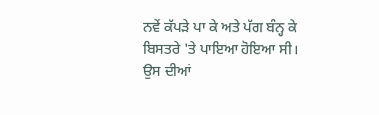ਨਵੇਂ ਕੱਪੜੇ ਪਾ ਕੇ ਅਤੇ ਪੱਗ ਬੰਨ੍ਹ ਕੇ ਬਿਸਤਰੇ 'ਤੇ ਪਾਇਆ ਹੋਇਆ ਸੀ। ਉਸ ਦੀਆਂ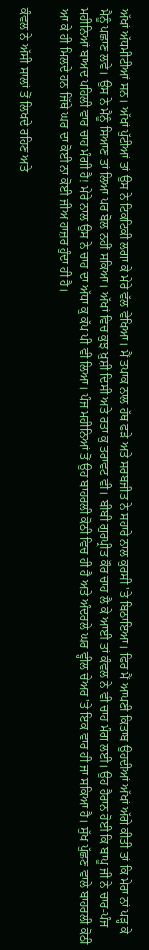ਅੱਖਾਂ ਅੱਧਮੀਟੀਆਂ ਸਨ। ਅੱਖਾਂ ਪੁੱਟੀਆਂ ਤਾਂ ਉਸ ਨੇ ਟਿਕਟਿਕੀ ਲਗਾ ਕੇ ਮੇਰੇ ਵੱਲ ਵੇਖਿਆ। ਮੈਂ ਤਪਾਕ ਨਾਲ ਹੱਥ ਫੜੇ ਅਤੇ ਸਰਬਜੀਤ ਨੇ ਸਹਾਰੇ ਨਾਲ ਕੁਰਸੀ 'ਤੇ ਬਿਠਾਇਆ। ਫਿਰ ਮੈਂ ਆਪਣੀ ਕਿਤਾਬ ਉਹਦੀਆਂ ਅੱਖਾਂ ਅੱਗੇ ਕੀਤੀ ਤਾਂ ਕਿ ਮੇਰਾ ਨਾਂ ਪੜ੍ਹ ਕੇ ਮੈਨੂੰ ਪਛਾਣ ਲਵੇ। ਉਸ ਨੇ ਮੈਨੂੰ ਸਿਆਣ ਤਾਂ ਲਿਆ ਪਰ ਬੋਲ ਨਹੀਂ ਸਕਿਆ। ਅੱਖਾਂ ਵਿਚ ਕੁਝ ਖ਼ੁਸ਼ੀ ਦਿਸੀ ਅਤੇ ਰਤਾ ਕੁ ਤਰਾਵਟ ਵੀ। ਬੀਬੀ ਗੁਰਪ੍ਰੀਤ ਕੌਰ ਚਾਹ ਲੈ ਕੇ ਆਈ ਤਾਂ ਕੰਵਲ ਨੇ ਵੀ ਚਾਹ ਮੰਗ ਲਈ। ਉਹ ਹੈਰਾਨ ਹੋਈ ਕਿ ਬਾਪੂ ਜੀ ਨੇ ਚਾਰ-ਪੰਜ ਮਹੀਨਿਆਂ ਬਾਅਦ ਪਹਿਲੀ ਵਾਰ ਚਾਹ ਮੰਗੀ ਹੈ! ਮੇਰੇ ਨਾਲ ਉਸ ਨੇ ਚਾਹ ਦਾ ਅੱਧਾ ਕੁ ਕੱਪ ਪੀ ਵੀ ਲਿਆ। ਪੰਜ ਮਹੀਨਿਆਂ ਤੋਂ ਉਹ ਬਾਹਰਲੀ ਕੋਠੀ ਵਿਚ ਹੀ ਹੈ ਅਤੇ ਅੰਦਰਲੇ ਘਰ ਵ੍ਹੀਲ ਚੇਅਰ 'ਤੇ ਇਕ ਵਾਰ ਹੀ ਜਾ ਸਕਿਆ ਹੈ। ਸੁੱਖ ਪੁੱਛਣ ਵਾਲੇ ਬਾਹਰਲੀ ਕੋਠੀ ਆ ਕੇ ਹੀ ਮਿਲਦੇ ਹਨ ਜਿੱਥੇ ਘਰ ਦਾ ਕੋਈ ਨਾ ਕੋਈ ਜੀਅ ਹਾਜ਼ਰ ਹੁੰਦਾ ਹੀ ਹੈ।

ਕੰਵਲ ਨੇ ਅੱਸੀ ਸਾਲਾਂ ਤੋਂ ਲਿਖਦੇ ਰਹਿਣ ਅਤੇ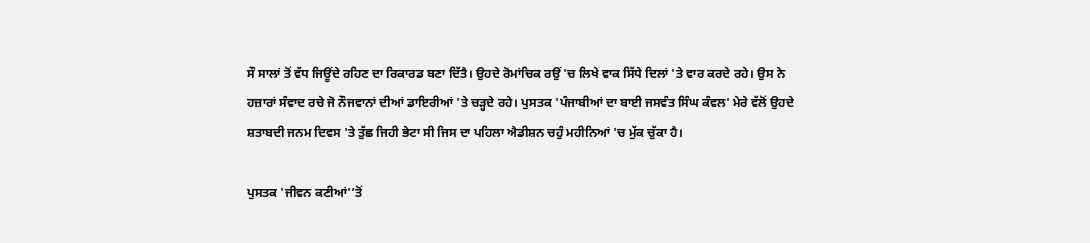ਸੌ ਸਾਲਾਂ ਤੋਂ ਵੱਧ ਜਿਊਂਦੇ ਰਹਿਣ ਦਾ ਰਿਕਾਰਡ ਬਣਾ ਦਿੱਤੈ। ਉਹਦੇ ਰੋਮਾਂਚਿਕ ਰਉਂ 'ਚ ਲਿਖੇ ਵਾਕ ਸਿੱਧੇ ਦਿਲਾਂ 'ਤੇ ਵਾਰ ਕਰਦੇ ਰਹੇ। ਉਸ ਨੇ ਹਜ਼ਾਰਾਂ ਸੰਵਾਦ ਰਚੇ ਜੋ ਨੌਜਵਾਨਾਂ ਦੀਆਂ ਡਾਇਰੀਆਂ 'ਤੇ ਚੜ੍ਹਦੇ ਰਹੇ। ਪੁਸਤਕ 'ਪੰਜਾਬੀਆਂ ਦਾ ਬਾਈ ਜਸਵੰਤ ਸਿੰਘ ਕੰਵਲ' ਮੇਰੇ ਵੱਲੋਂ ਉਹਦੇ ਸ਼ਤਾਬਦੀ ਜਨਮ ਦਿਵਸ 'ਤੇ ਤੁੱਛ ਜਿਹੀ ਭੇਟਾ ਸੀ ਜਿਸ ਦਾ ਪਹਿਲਾ ਐਡੀਸ਼ਨ ਚਹੁੰ ਮਹੀਨਿਆਂ 'ਚ ਮੁੱਕ ਚੁੱਕਾ ਹੈ।

ਪੁਸਤਕ 'ਜੀਵਨ ਕਣੀਆਂ'’ਤੋਂ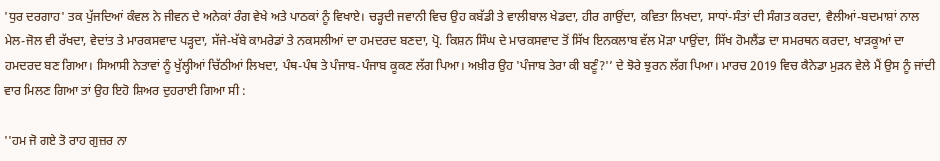'ਧੁਰ ਦਰਗਾਹ' ਤਕ ਪੁੱਜਦਿਆਂ ਕੰਵਲ ਨੇ ਜੀਵਨ ਦੇ ਅਨੇਕਾਂ ਰੰਗ ਵੇਖੇ ਅਤੇ ਪਾਠਕਾਂ ਨੂੰ ਵਿਖਾਏ। ਚੜ੍ਹਦੀ ਜਵਾਨੀ ਵਿਚ ਉਹ ਕਬੱਡੀ ਤੇ ਵਾਲੀਬਾਲ ਖੇਡਦਾ, ਹੀਰ ਗਾਉਂਦਾ, ਕਵਿਤਾ ਲਿਖਦਾ, ਸਾਧਾਂ-ਸੰਤਾਂ ਦੀ ਸੰਗਤ ਕਰਦਾ, ਵੈਲੀਆਂ-ਬਦਮਾਸ਼ਾਂ ਨਾਲ ਮੇਲ-ਜੋਲ ਵੀ ਰੱਖਦਾ, ਵੇਦਾਂਤ ਤੇ ਮਾਰਕਸਵਾਦ ਪੜ੍ਹਦਾ, ਸੱਜੇ-ਖੱਬੇ ਕਾਮਰੇਡਾਂ ਤੇ ਨਕਸਲੀਆਂ ਦਾ ਹਮਦਰਦ ਬਣਦਾ, ਪ੍ਰੋ. ਕਿਸ਼ਨ ਸਿੰਘ ਦੇ ਮਾਰਕਸਵਾਦ ਤੋਂ ਸਿੱਖ ਇਨਕਲਾਬ ਵੱਲ ਮੋੜਾ ਪਾਉਂਦਾ, ਸਿੱਖ ਹੋਮਲੈਂਡ ਦਾ ਸਮਰਥਨ ਕਰਦਾ, ਖਾੜਕੂਆਂ ਦਾ ਹਮਦਰਦ ਬਣ ਗਿਆ। ਸਿਆਸੀ ਨੇਤਾਵਾਂ ਨੂੰ ਖੁੱਲ੍ਹੀਆਂ ਚਿੱਠੀਆਂ ਲਿਖਦਾ, ਪੰਥ-ਪੰਥ ਤੇ ਪੰਜਾਬ-ਪੰਜਾਬ ਕੂਕਣ ਲੱਗ ਪਿਆ। ਅਖ਼ੀਰ ਉਹ 'ਪੰਜਾਬ ਤੇਰਾ ਕੀ ਬਣੂੰ?'’ ਦੇ ਝੋਰੇ ਝੁਰਨ ਲੱਗ ਪਿਆ। ਮਾਰਚ 2019 ਵਿਚ ਕੈਨੇਡਾ ਮੁੜਨ ਵੇਲੇ ਮੈਂ ਉਸ ਨੂੰ ਜਾਂਦੀ ਵਾਰ ਮਿਲਣ ਗਿਆ ਤਾਂ ਉਹ ਇਹੋ ਸ਼ਿਅਰ ਦੁਹਰਾਈ ਗਿਆ ਸੀ :

''ਹਮ ਜੋ ਗਏ ਤੋ ਰਾਹ ਗੁਜ਼ਰ ਨਾ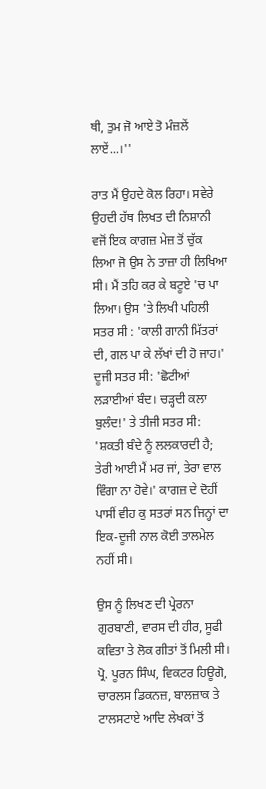ਥੀ, ਤੁਮ ਜੋ ਆਏ ਤੋ ਮੰਜ਼ਲੇਂ ਲਾਏਂ...।''

ਰਾਤ ਮੈਂ ਉਹਦੇ ਕੋਲ ਰਿਹਾ। ਸਵੇਰੇ ਉਹਦੀ ਹੱਥ ਲਿਖਤ ਦੀ ਨਿਸ਼ਾਨੀ ਵਜੋਂ ਇਕ ਕਾਗਜ਼ ਮੇਜ਼ ਤੋਂ ਚੁੱਕ ਲਿਆ ਜੋ ਉਸ ਨੇ ਤਾਜ਼ਾ ਹੀ ਲਿਖਿਆ ਸੀ। ਮੈਂ ਤਹਿ ਕਰ ਕੇ ਬਟੂਏ 'ਚ ਪਾ ਲਿਆ। ਉਸ 'ਤੇ ਲਿਖੀ ਪਹਿਲੀ ਸਤਰ ਸੀ : 'ਕਾਲੀ ਗਾਨੀ ਮਿੱਤਰਾਂ ਦੀ, ਗਲ ਪਾ ਕੇ ਲੱਖਾਂ ਦੀ ਹੋ ਜਾਹ।' ਦੂਜੀ ਸਤਰ ਸੀ: 'ਛੋਟੀਆਂ ਲੜਾਈਆਂ ਬੰਦ। ਚੜ੍ਹਦੀ ਕਲਾ ਬੁਲੰਦ!' ਤੇ ਤੀਜੀ ਸਤਰ ਸੀ: 'ਸ਼ਕਤੀ ਬੰਦੇ ਨੂੰ ਲਲਕਾਰਦੀ ਹੈ; ਤੇਰੀ ਆਈ ਮੈਂ ਮਰ ਜਾਂ, ਤੇਰਾ ਵਾਲ ਵਿੰਗਾ ਨਾ ਹੋਵੇ।' ਕਾਗਜ਼ ਦੇ ਦੋਹੀਂ ਪਾਸੀਂ ਵੀਹ ਕੁ ਸਤਰਾਂ ਸਨ ਜਿਨ੍ਹਾਂ ਦਾ ਇਕ-ਦੂਜੀ ਨਾਲ ਕੋਈ ਤਾਲਮੇਲ ਨਹੀਂ ਸੀ।

ਉਸ ਨੂੰ ਲਿਖਣ ਦੀ ਪ੍ਰੇਰਨਾ ਗੁਰਬਾਣੀ, ਵਾਰਸ ਦੀ ਹੀਰ, ਸੂਫੀ ਕਵਿਤਾ ਤੇ ਲੋਕ ਗੀਤਾਂ ਤੋਂ ਮਿਲੀ ਸੀ। ਪ੍ਰੋ. ਪੂਰਨ ਸਿੰਘ, ਵਿਕਟਰ ਹਿਊਗੋ, ਚਾਰਲਸ ਡਿਕਨਜ਼, ਬਾਲਜ਼ਾਕ ਤੇ ਟਾਲਸਟਾਏ ਆਦਿ ਲੇਖਕਾਂ ਤੋਂ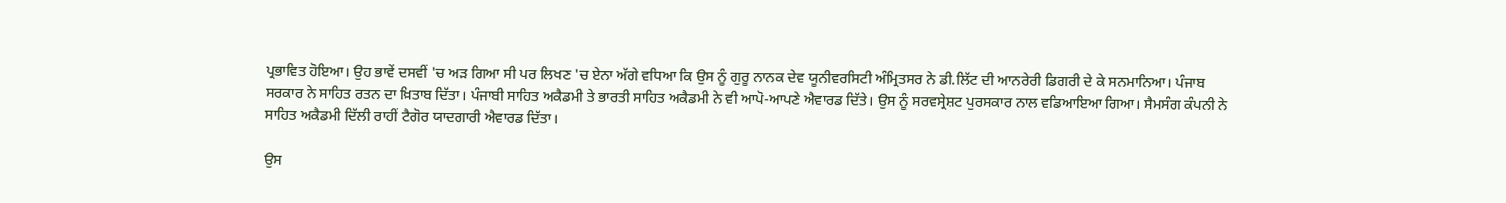ਪ੍ਰਭਾਵਿਤ ਹੋਇਆ। ਉਹ ਭਾਵੇਂ ਦਸਵੀਂ 'ਚ ਅੜ ਗਿਆ ਸੀ ਪਰ ਲਿਖਣ 'ਚ ਏਨਾ ਅੱਗੇ ਵਧਿਆ ਕਿ ਉਸ ਨੂੰ ਗੁਰੂ ਨਾਨਕ ਦੇਵ ਯੂਨੀਵਰਸਿਟੀ ਅੰਮ੍ਰਿਤਸਰ ਨੇ ਡੀ.ਲਿੱਟ ਦੀ ਆਨਰੇਰੀ ਡਿਗਰੀ ਦੇ ਕੇ ਸਨਮਾਨਿਆ। ਪੰਜਾਬ ਸਰਕਾਰ ਨੇ ਸਾਹਿਤ ਰਤਨ ਦਾ ਖ਼ਿਤਾਬ ਦਿੱਤਾ। ਪੰਜਾਬੀ ਸਾਹਿਤ ਅਕੈਡਮੀ ਤੇ ਭਾਰਤੀ ਸਾਹਿਤ ਅਕੈਡਮੀ ਨੇ ਵੀ ਆਪੋ-ਆਪਣੇ ਐਵਾਰਡ ਦਿੱਤੇ। ਉਸ ਨੂੰ ਸਰਵਸ੍ਰੇਸ਼ਟ ਪੁਰਸਕਾਰ ਨਾਲ ਵਡਿਆਇਆ ਗਿਆ। ਸੈਮਸੰਗ ਕੰਪਨੀ ਨੇ ਸਾਹਿਤ ਅਕੈਡਮੀ ਦਿੱਲੀ ਰਾਹੀਂ ਟੈਗੋਰ ਯਾਦਗਾਰੀ ਐਵਾਰਡ ਦਿੱਤਾ।

ਉਸ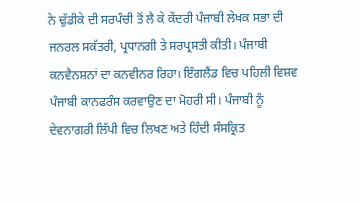ਨੇ ਢੁੱਡੀਕੇ ਦੀ ਸਰਪੰਚੀ ਤੋਂ ਲੈ ਕੇ ਕੇਂਦਰੀ ਪੰਜਾਬੀ ਲੇਖਕ ਸਭਾ ਦੀ ਜਨਰਲ ਸਕੱਤਰੀ, ਪ੍ਰਧਾਨਗੀ ਤੇ ਸਰਪ੍ਰਸਤੀ ਕੀਤੀ। ਪੰਜਾਬੀ ਕਨਵੈਨਸ਼ਨਾਂ ਦਾ ਕਨਵੀਨਰ ਰਿਹਾ। ਇੰਗਲੈਂਡ ਵਿਚ ਪਹਿਲੀ ਵਿਸ਼ਵ ਪੰਜਾਬੀ ਕਾਨਫਰੰਸ ਕਰਵਾਉਣ ਦਾ ਮੋਹਰੀ ਸੀ। ਪੰਜਾਬੀ ਨੂੰ ਦੇਵਨਾਗਰੀ ਲਿੱਪੀ ਵਿਚ ਲਿਖਣ ਅਤੇ ਹਿੰਦੀ ਸੰਸਕ੍ਰਿਤ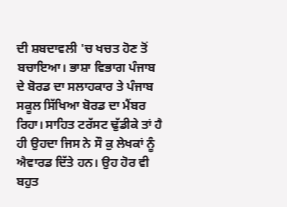ਦੀ ਸ਼ਬਦਾਵਲੀ 'ਚ ਖਚਤ ਹੋਣ ਤੋਂ ਬਚਾਇਆ। ਭਾਸ਼ਾ ਵਿਭਾਗ ਪੰਜਾਬ ਦੇ ਬੋਰਡ ਦਾ ਸਲਾਹਕਾਰ ਤੇ ਪੰਜਾਬ ਸਕੂਲ ਸਿੱਖਿਆ ਬੋਰਡ ਦਾ ਮੈਂਬਰ ਰਿਹਾ। ਸਾਹਿਤ ਟਰੱਸਟ ਢੁੱਡੀਕੇ ਤਾਂ ਹੈ ਹੀ ਉਹਦਾ ਜਿਸ ਨੇ ਸੌ ਕੁ ਲੇਖਕਾਂ ਨੂੰ ਐਵਾਰਡ ਦਿੱਤੇ ਹਨ। ਉਹ ਹੋਰ ਵੀ ਬਹੁਤ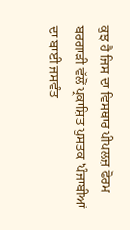ਕੁਝ ਹੈ ਜਿਸ ਦਾ ਵਿਸਥਾਰ ਪੀਪਲਜ਼ ਫੋਰਮ ਬਰਗਾੜੀ ਵੱਲੋਂ ਪ੍ਰਕਾਸ਼ਿਤ ਪੁਸਤਕ 'ਪੰਜਾਬੀਆਂ ਦਾ ਬਾਈ ਜਸਵੰਤ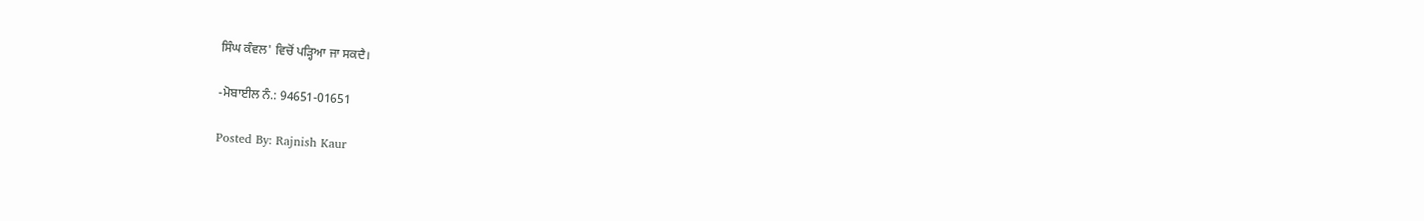ਸਿੰਘ ਕੰਵਲ' ਵਿਚੋਂ ਪੜ੍ਹਿਆ ਜਾ ਸਕਦੈ।

-ਮੋਬਾਈਲ ਨੰ.: 94651-01651

Posted By: Rajnish Kaur